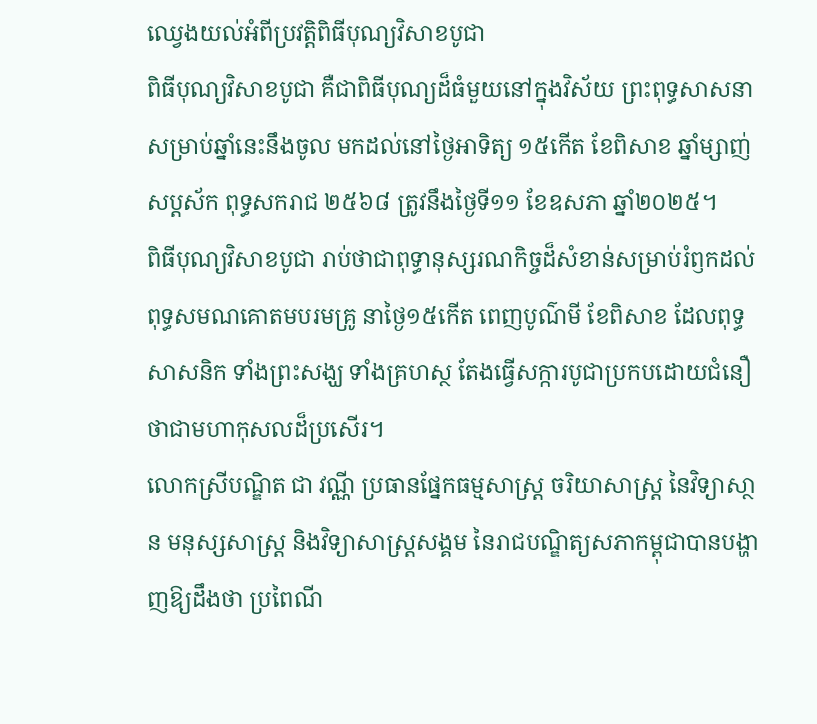ឈ្វេងយល់អំពីប្រវត្ដិពិធីបុណ្យវិសាខបូជា
ពិធីបុណ្យវិសាខបូជា គឺជាពិធីបុណ្យដ៏ធំមួយនៅក្នុងវិស័យ ព្រះពុទ្ធសាសនា សម្រាប់ឆ្នាំនេះនឹងចូល មកដល់នៅថៃ្ងអាទិត្យ ១៥កើត ខែពិសាខ ឆ្នាំម្សាញ់ សប្តស័ក ពុទ្ធសករាជ ២៥៦៨ ត្រូវនឹងថៃ្ងទី១១ ខែឧសភា ឆ្នាំ២០២៥។
ពិធីបុណ្យវិសាខបូជា រាប់ថាជាពុទ្ធានុស្សរណកិច្ចដ៏សំខាន់សម្រាប់រំឭកដល់ ពុទ្ធសមណគោតមបរមគ្រូ នាថ្ងៃ១៥កើត ពេញបូណ៌មី ខែពិសាខ ដែលពុទ្ធសាសនិក ទាំងព្រះសង្ឃ ទាំងគ្រហស្ថ តែងធ្វើសក្ការបូជាប្រកបដោយជំនឿថាជាមហាកុសលដ៏ប្រសើរ។
លោកស្រីបណ្ឌិត ជា វណ្ណី ប្រធានផ្នែកធម្មសាស្រ្ត ចរិយាសាស្រ្ត នៃវិទ្យាសា្ថន មនុស្សសាស្រ្ត និងវិទ្យាសាស្រ្តសង្គម នៃរាជបណ្ឌិត្យសភាកម្ពុជាបានបង្ហាញឱ្យដឹងថា ប្រពៃណី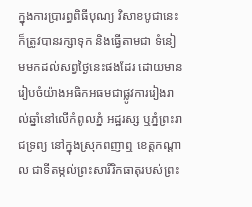ក្នុងការប្រារព្ធពិធីបុណ្យ វិសាខបូជានេះ ក៏ត្រូវបានរក្សាទុក និងធ្វើតាមជា ទំនៀមមកដល់សព្វថ្ងៃនេះផងដែរ ដោយមានរៀបចំយ៉ាងអធិកអធមជាផ្លូវការរៀងរាល់ឆ្នាំនៅលើកំពូលភ្នំ អដ្ឋរស្ស ឬភ្នំព្រះរាជទ្រព្យ នៅក្នុងស្រុកពញាឮ ខេត្តកណ្ដាល ជាទីតម្កល់ព្រះសារីរិកធាតុរបស់ព្រះ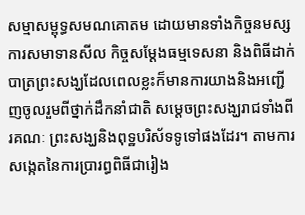សម្មាសម្ពុទ្ធសមណគោតម ដោយមានទាំងកិច្ចនមស្សការសមាទានសីល កិច្ចសម្ដែងធម្មទេសនា និងពិធីដាក់បាត្រព្រះសង្ឃដែលពេលខ្លះក៏មានការយាងនិងអញ្ជើញចូលរួមពីថ្នាក់ដឹកនាំជាតិ សមេ្តចព្រះសង្ឃរាជទាំងពីរគណៈ ព្រះសង្ឃនិងពុទ្ឋបរិស័ទទូទៅផងដែរ។ តាមការសង្កេតនៃការប្រារព្ធពិធីជារៀង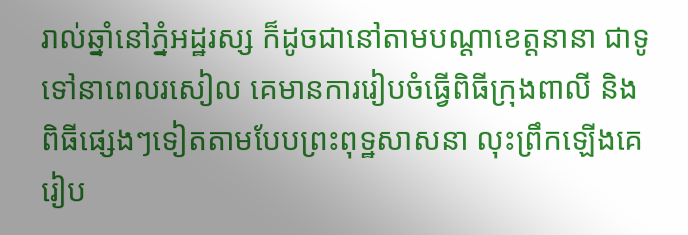រាល់ឆ្នាំនៅភ្នំអដ្ឋរស្ស ក៏ដូចជានៅតាមបណ្ដាខេត្តនានា ជាទូទៅនាពេលរសៀល គេមានការរៀបចំធ្វើពិធីក្រុងពាលី និងពិធីផេ្សងៗទៀតតាមបែបព្រះពុទ្ឋសាសនា លុះព្រឹកឡើងគេរៀប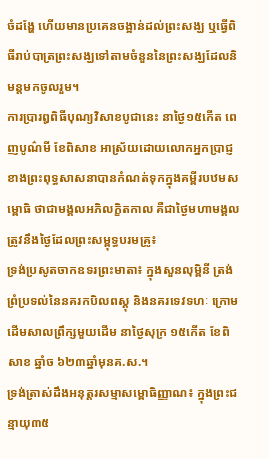ចំដង្ហែ ហើយមានប្រគេនចង្អាន់ដល់ព្រះសង្ឃ ឬធ្វើពិធីរាប់បាត្រព្រះសង្ឃទៅតាមចំនួននៃព្រះសង្ឃដែលនិមន្តមកចូលរួម។
ការប្រារឰពិធីបុណ្យវិសាខបូជានេះ នាថ្ងៃ១៥កើត ពេញបូណ៌មី ខែពិសាខ អាស្រ័យដោយលោកអ្នកប្រាជ្ញខាងព្រះពុទ្ធសាសនាបានកំណត់ទុកក្នុងគម្ពីរបឋមសម្ពោធិ ថាជាមង្គលអភិលក្ខិតកាល គឺជាថ្ងៃមហាមង្គលត្រូវនឹងថ្ងៃដែលព្រះសម្ពុទ្ធបរមគ្រូ៖
ទ្រង់ប្រសូតចាកឧទរព្រះមាតា៖ ក្នុងសួនលុម្ពិនី ត្រង់ព្រំប្រទល់នៃនគរកបិលពស្ដុ និងនគរទេវទហៈ ក្រោមដើមសាលព្រឹក្សមួយដើម នាថ្ងៃសុក្រ ១៥កើត ខែពិសាខ ឆ្នាំច ៦២៣ឆ្នាំមុនគ.ស.។
ទ្រង់ត្រាស់ដឹងអនុត្ដរសម្មាសម្ពោធិញ្ញាណ៖ ក្នុងព្រះជន្មាយុ៣៥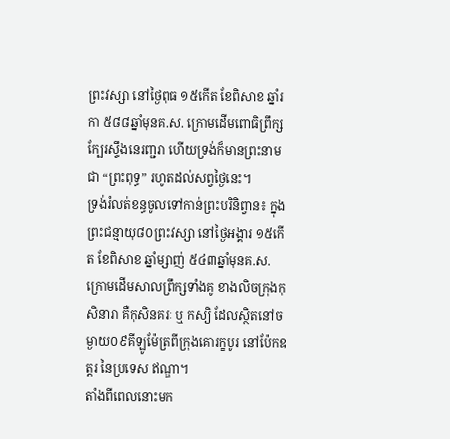ព្រះវស្សា នៅថ្ងៃពុធ ១៥កើត ខែពិសាខ ឆ្នាំរកា ៥៨៨ឆ្នាំមុនគ.ស. ក្រោមដើមពោធិព្រឹក្ស ក្បែរស្ទឹងនេរញ្ជរា ហើយទ្រង់ក៏មានព្រះនាមជា “ព្រះពុទ្ធ” រហូតដល់សព្វថ្ងៃនេះ។
ទ្រង់រំលត់ខន្ធចូលទៅកាន់ព្រះបរិនិព្វាន៖ ក្នុងព្រះជន្មាយុ៨០ព្រះវស្សា នៅថ្ងៃអង្គារ ១៥កើត ខែពិសាខ ឆ្នាំម្សាញ់ ៥៤៣ឆ្នាំមុនគ.ស. ក្រោមដើមសាលព្រឹក្សទាំងគូ ខាងលិចក្រុងកុសិនារា គឺកុសិនគរៈ ឬ កស្យិ ដែលស្ថិតនៅចម្ងាយ០៩គីឡូម៉ែត្រពីក្រុងគោរក្ខបូរ នៅប៉ែកឧត្ដរ នៃប្រទេស ឥណ្ឌា។
តាំងពីពេលនោះមក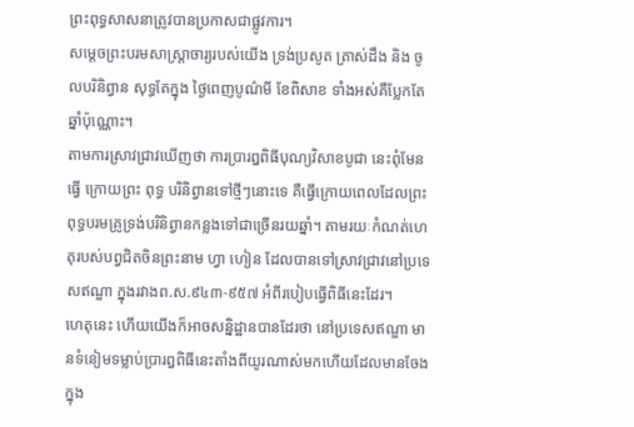ព្រះពុទ្ធសាសនាត្រូវបានប្រកាសជាផ្លូវការ។
សម្ដេចព្រះបរមសាស្ដ្រាចារ្យរបស់យើង ទ្រង់ប្រសូត ត្រាស់ដឹង និង ចូលបរិនិព្វាន សុទ្ធតែក្នុង ថ្ងៃពេញបូណ៌មី ខែពិសាខ ទាំងអស់គឺប្លែកតែឆ្នាំប៉ុណ្ណោះ។
តាមការស្រាវជ្រាវឃើញថា ការប្រារឰពិធីបុណ្យវិសាខបូជា នេះពុំមែនធ្វើ ក្រោយព្រះ ពុទ្ធ បរិនិព្វានទៅថ្មីៗនោះទេ គឺធ្វើក្រោយពេលដែលព្រះពុទ្ធបរមគ្រូទ្រង់បរិនិព្វានកន្លងទៅជាច្រើនរយឆ្នាំ។ តាមរយៈកំណត់ហេតុរបស់បព្វជិតចិនព្រះនាម ហ្វា ហៀន ដែលបានទៅស្រាវជ្រាវនៅប្រទេសឥណ្ឌា ក្នុងរវាងព.ស.៩៤៣-៩៥៧ អំពីរបៀបធ្វើពិធីនេះដែរ។
ហេតុនេះ ហើយយើងក៏អាចសន្និដ្ឋានបានដែរថា នៅប្រទេសឥណ្ឌា មានទំនៀមទម្លាប់ប្រារឰពិធីនេះតាំងពីយូរណាស់មកហើយដែលមានចែងក្នុង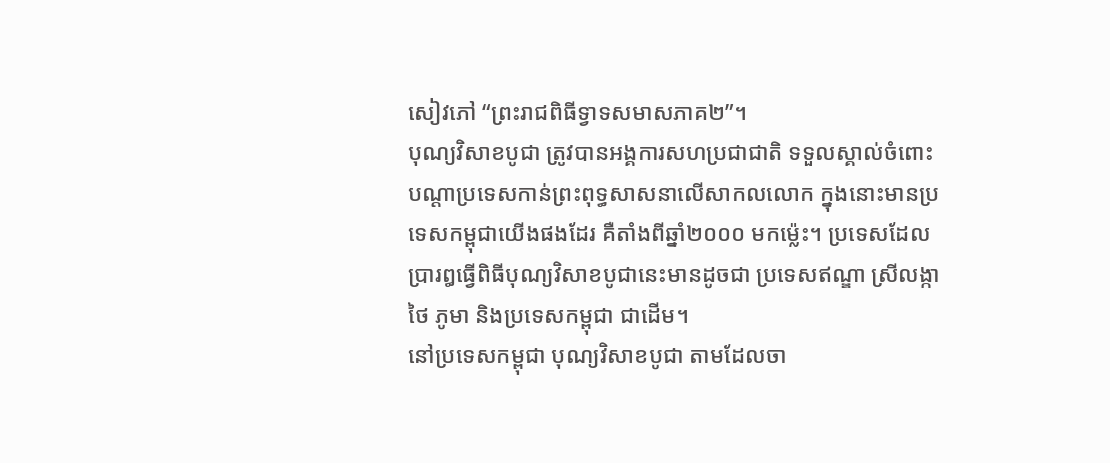សៀវភៅ “ព្រះរាជពិធីទ្វាទសមាសភាគ២”។
បុណ្យវិសាខបូជា ត្រូវបានអង្គការសហប្រជាជាតិ ទទួលស្គាល់ចំពោះបណ្ដាប្រទេសកាន់ព្រះពុទ្ធសាសនាលើសាកលលោក ក្នុងនោះមានប្រទេសកម្ពុជាយើងផងដែរ គឺតាំងពីឆ្នាំ២០០០ មកម្ល៉េះ។ ប្រទេសដែលប្រារឰធ្វើពិធីបុណ្យវិសាខបូជានេះមានដូចជា ប្រទេសឥណ្ឌា ស្រីលង្កា ថៃ ភូមា និងប្រទេសកម្ពុជា ជាដើម។
នៅប្រទេសកម្ពុជា បុណ្យវិសាខបូជា តាមដែលចា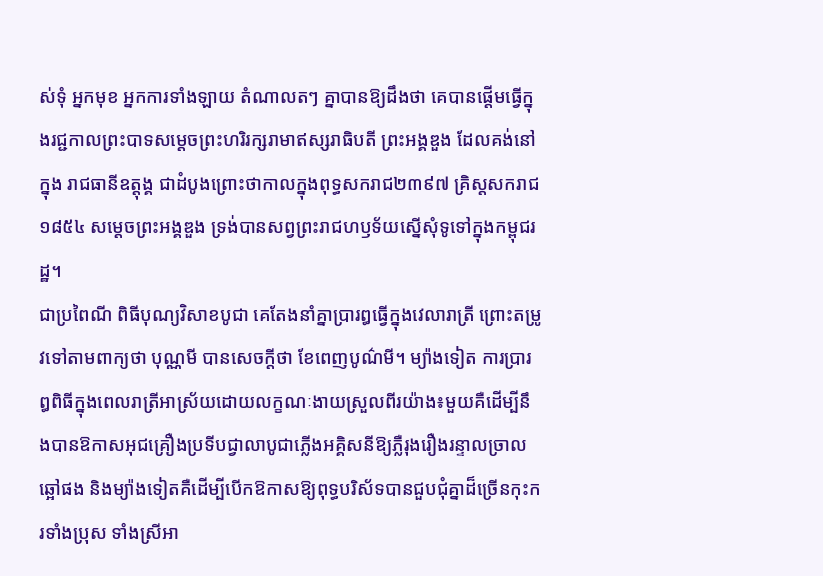ស់ទុំ អ្នកមុខ អ្នកការទាំងឡាយ តំណាលតៗ គ្នាបានឱ្យដឹងថា គេបានផ្ដើមធ្វើក្នុងរជ្ជកាលព្រះបាទសម្ដេចព្រះហរិរក្សរាមាឥស្សរាធិបតី ព្រះអង្គឌួង ដែលគង់នៅក្នុង រាជធានីឧត្ដុង្គ ជាដំបូងព្រោះថាកាលក្នុងពុទ្ធសករាជ២៣៩៧ គ្រិស្ដសករាជ១៨៥៤ សម្ដេចព្រះអង្គឌួង ទ្រង់បានសព្វព្រះរាជហឫទ័យស្នើសុំទូទៅក្នុងកម្ពុជរដ្ឋ។
ជាប្រពៃណី ពិធីបុណ្យវិសាខបូជា គេតែងនាំគ្នាប្រារឰធ្វើក្នុងវេលារាត្រី ព្រោះតម្រូវទៅតាមពាក្យថា បុណ្ណមី បានសេចក្ដីថា ខែពេញបូណ៌មី។ ម្យ៉ាងទៀត ការប្រារឰពិធីក្នុងពេលរាត្រីអាស្រ័យដោយលក្ខណៈងាយស្រួលពីរយ៉ាង៖មួយគឺដើម្បីនឹងបានឱកាសអុជគ្រឿងប្រទីបជ្វាលាបូជាភ្លើងអគ្គិសនីឱ្យភ្លឺរុងរឿងរន្ទាលច្រាលឆ្អៅផង និងម្យ៉ាងទៀតគឺដើម្បីបើកឱកាសឱ្យពុទ្ធបរិស័ទបានជួបជុំគ្នាដ៏ច្រើនកុះករទាំងប្រុស ទាំងស្រីអា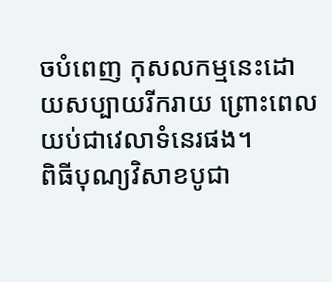ចបំពេញ កុសលកម្មនេះដោយសប្បាយរីករាយ ព្រោះពេលយប់ជាវេលាទំនេរផង។
ពិធីបុណ្យវិសាខបូជា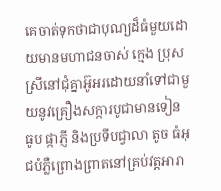គេចាត់ទុកថាជាបុណ្យដ៏ធំមួយដោយមានមហាជនចាស់ ក្មេង ប្រុស ស្រីនៅជុំគ្នាអ៊ូអរដោយនាំទៅជាមួយនូវគ្រឿងសក្ការបូជាមានទៀន ធូប ផ្កាភ្ញី និងប្រទីបជ្វាលា តូច ធំអុជបំភ្លឺព្រោងព្រាតនៅគ្រប់វត្ដអារា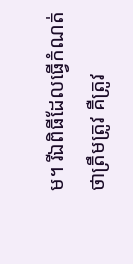ម។ រីឯពិធីដែលធ្វើកំណត់ថាត្រឹមត្រូវ គឺត្រូវ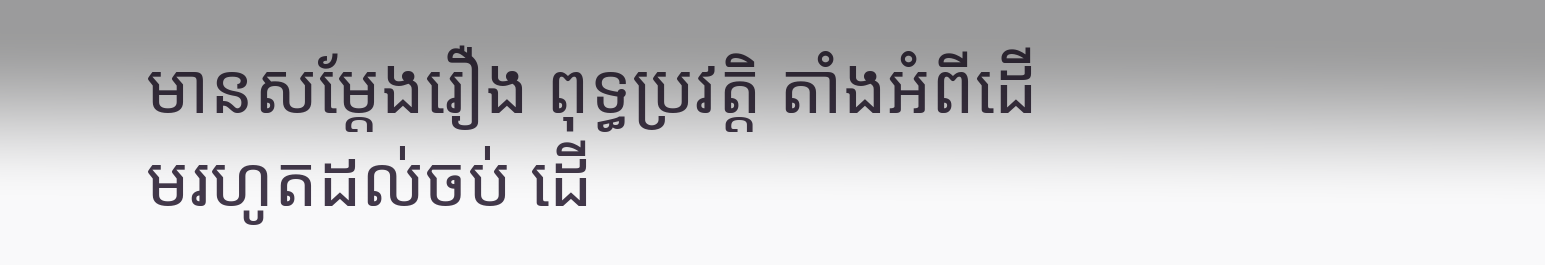មានសម្ដែងរឿង ពុទ្ធប្រវត្ដិ តាំងអំពីដើមរហូតដល់ចប់ ដើ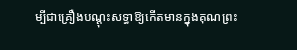ម្បីជាគ្រឿងបណ្ដុះសទ្ធាឱ្យកើតមានក្នុងគុណព្រះ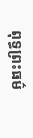ពុទ្ធព្រះធម៌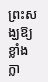ព្រះសង្ឃឱ្យខ្លាំងក្លា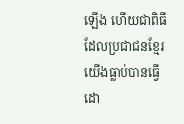ឡើង ហើយជាពិធីដែលប្រជាជនខ្មែរយើងធ្លាប់បានធ្វើដោ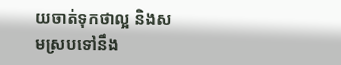យចាត់ទុកថាល្អ និងសមស្របទៅនឹង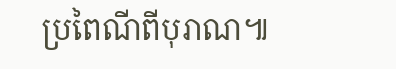ប្រពៃណីពីបុរាណ៕